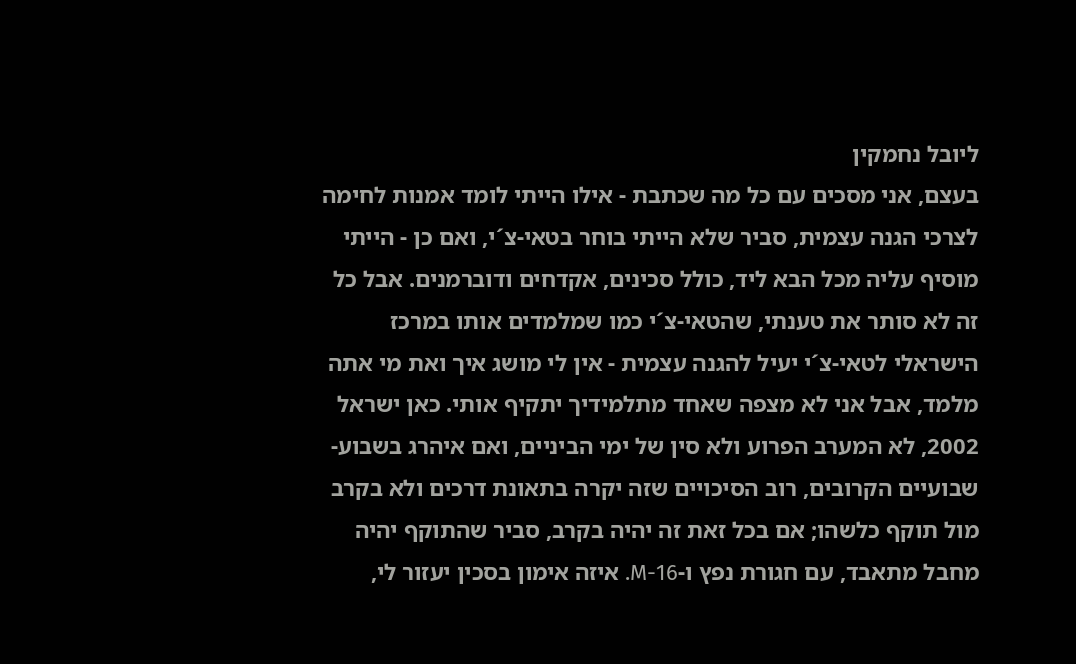ליובל נחמקין
בעצם, אני מסכים עם כל מה שכתבת - אילו הייתי לומד אמנות לחימה לצרכי הגנה עצמית, סביר שלא הייתי בוחר בטאי-צ´י, ואם כן - הייתי מוסיף עליה מכל הבא ליד, כולל סכינים, אקדחים ודוברמנים. אבל כל זה לא סותר את טענתי, שהטאי-צ´י כמו שמלמדים אותו במרכז הישראלי לטאי-צ´י יעיל להגנה עצמית - אין לי מושג איך ואת מי אתה מלמד, אבל אני לא מצפה שאחד מתלמידיך יתקיף אותי. כאן ישראל 2002, לא המערב הפרוע ולא סין של ימי הביניים, ואם איהרג בשבוע-שבועיים הקרובים, רוב הסיכויים שזה יקרה בתאונת דרכים ולא בקרב מול תוקף כלשהו; אם בכל זאת זה יהיה בקרב, סביר שהתוקף יהיה מחבל מתאבד, עם חגורת נפץ ו-M-16. איזה אימון בסכין יעזור לי,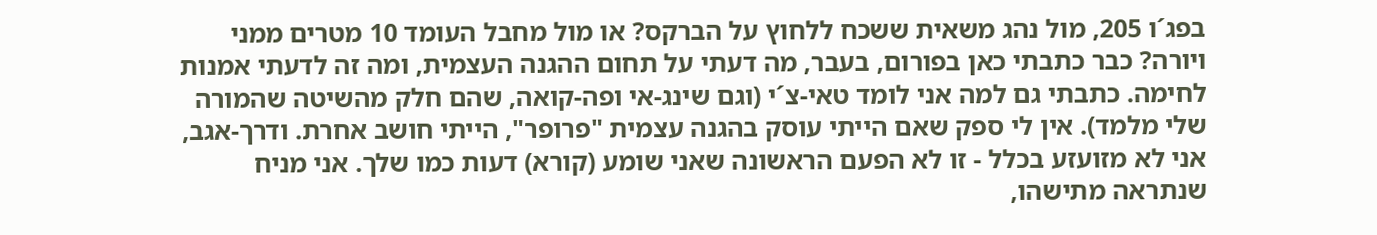בפג´ו 205, מול נהג משאית ששכח ללחוץ על הברקס? או מול מחבל העומד 10 מטרים ממני ויורה? כבר כתבתי כאן בפורום, בעבר, מה דעתי על תחום ההגנה העצמית, ומה זה לדעתי אמנות לחימה. כתבתי גם למה אני לומד טאי-צ´י (וגם שינג-אי ופה-קואה, שהם חלק מהשיטה שהמורה שלי מלמד). אין לי ספק שאם הייתי עוסק בהגנה עצמית "פרופר", הייתי חושב אחרת. ודרך-אגב, אני לא מזועזע בכלל - זו לא הפעם הראשונה שאני שומע (קורא) דעות כמו שלך. אני מניח שנתראה מתישהו,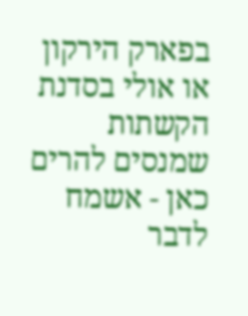בפארק הירקון או אולי בסדנת הקשתות שמנסים להרים כאן - אשמח לדבר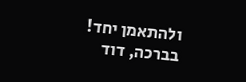ולהתאמן יחד! בברכה, דוד